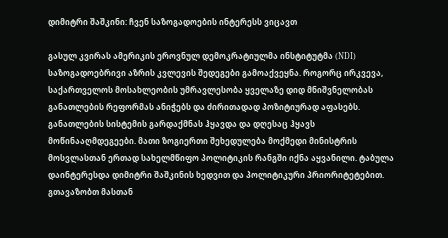დიმიტრი შაშკინი: ჩვენ საზოგადოების ინტერესს ვიცავთ

გასულ კვირას ამერიკის ეროვნულ დემოკრატიულმა ინსტიტუტმა (NDI) საზოგადოებრივი აზრის კვლევის შედეგები გამოაქვეყნა. როგორც ირკვევა, საქართველოს მოსახლეობის უმრავლესობა ყველაზე დიდ მნიშვნელობას განათლების რეფორმას ანიჭებს და ძირითადად პოზიტიურად აფასებს. განათლების სისტემის გარდაქმნას ჰყავდა და დღესაც ჰყავს მოწინააღმდეგეები. მათი ზოგიერთი შეხედულება მოქმედი მინისტრის მოსვლასთან ერთად სახელმწიფო პოლიტიკის რანგში იქნა აყვანილი. ტაბულა დაინტერესდა დიმიტრი შაშკინის ხედვით და პოლიტიკური პრიორიტეტებით. გთავაზობთ მასთან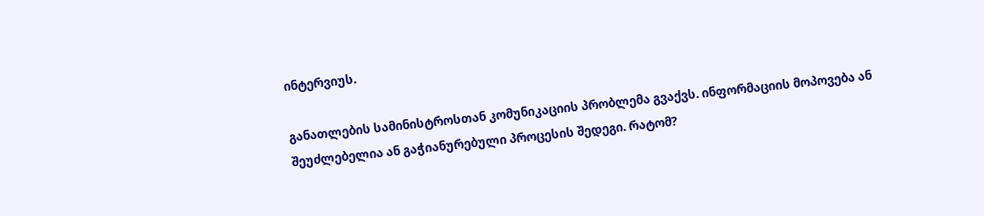ინტერვიუს.

განათლების სამინისტროსთან კომუნიკაციის პრობლემა გვაქვს. ინფორმაციის მოპოვება ან შეუძლებელია ან გაჭიანურებული პროცესის შედეგი. რატომ?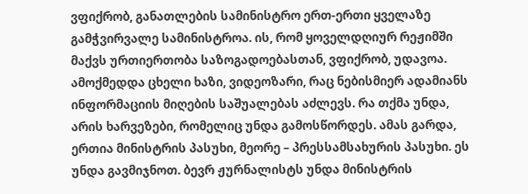ვფიქრობ, განათლების სამინისტრო ერთ-ერთი ყველაზე გამჭვირვალე სამინისტროა. ის, რომ ყოველდღიურ რეჟიმში მაქვს ურთიერთობა საზოგადოებასთან, ვფიქრობ, უდავოა. ამოქმედდა ცხელი ხაზი, ვიდეოზარი, რაც ნებისმიერ ადამიანს ინფორმაციის მიღების საშუალებას აძლევს. რა თქმა უნდა, არის ხარვეზები, რომელიც უნდა გამოსწორდეს. ამას გარდა, ერთია მინისტრის პასუხი, მეორე – პრესსამსახურის პასუხი. ეს უნდა გავმიჯნოთ. ბევრ ჟურნალისტს უნდა მინისტრის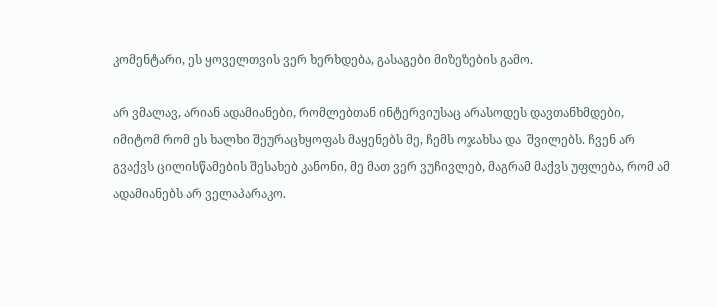კომენტარი, ეს ყოველთვის ვერ ხერხდება, გასაგები მიზეზების გამო.

არ ვმალავ, არიან ადამიანები, რომლებთან ინტერვიუსაც არასოდეს დავთანხმდები, იმიტომ რომ ეს ხალხი შეურაცხყოფას მაყენებს მე, ჩემს ოჯახსა და  შვილებს. ჩვენ არ გვაქვს ცილისწამების შესახებ კანონი, მე მათ ვერ ვუჩივლებ, მაგრამ მაქვს უფლება, რომ ამ ადამიანებს არ ველაპარაკო.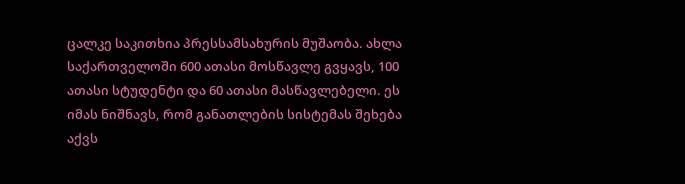ცალკე საკითხია პრესსამსახურის მუშაობა. ახლა საქართველოში 600 ათასი მოსწავლე გვყავს, 100 ათასი სტუდენტი და 60 ათასი მასწავლებელი. ეს იმას ნიშნავს, რომ განათლების სისტემას შეხება აქვს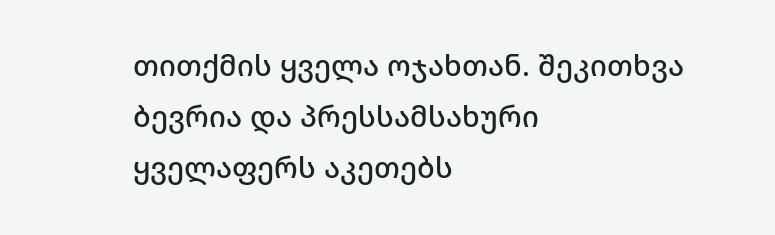თითქმის ყველა ოჯახთან. შეკითხვა ბევრია და პრესსამსახური ყველაფერს აკეთებს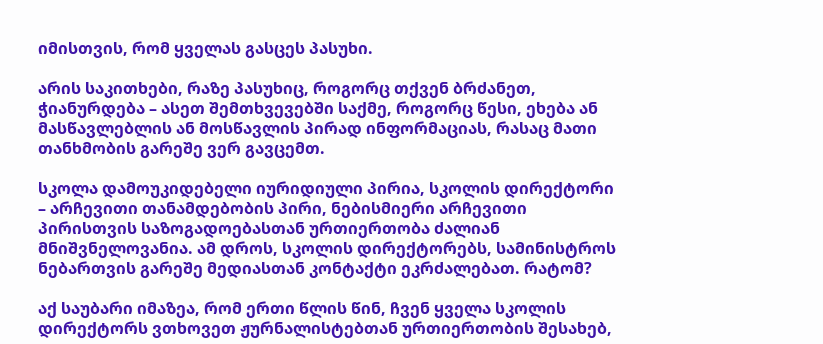იმისთვის, რომ ყველას გასცეს პასუხი.

არის საკითხები, რაზე პასუხიც, როგორც თქვენ ბრძანეთ, ჭიანურდება – ასეთ შემთხვევებში საქმე, როგორც წესი, ეხება ან მასწავლებლის ან მოსწავლის პირად ინფორმაციას, რასაც მათი თანხმობის გარეშე ვერ გავცემთ.

სკოლა დამოუკიდებელი იურიდიული პირია, სკოლის დირექტორი – არჩევითი თანამდებობის პირი, ნებისმიერი არჩევითი პირისთვის საზოგადოებასთან ურთიერთობა ძალიან მნიშვნელოვანია. ამ დროს, სკოლის დირექტორებს, სამინისტროს ნებართვის გარეშე მედიასთან კონტაქტი ეკრძალებათ. რატომ?

აქ საუბარი იმაზეა, რომ ერთი წლის წინ, ჩვენ ყველა სკოლის დირექტორს ვთხოვეთ ჟურნალისტებთან ურთიერთობის შესახებ,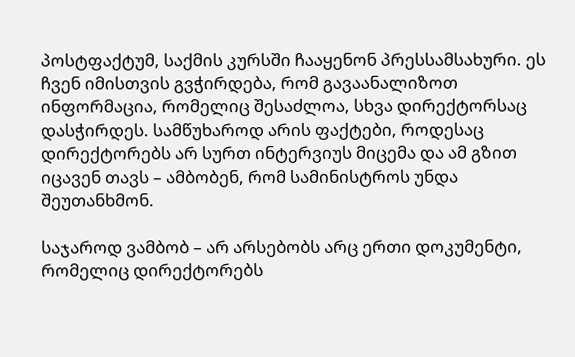პოსტფაქტუმ, საქმის კურსში ჩააყენონ პრესსამსახური. ეს ჩვენ იმისთვის გვჭირდება, რომ გავაანალიზოთ ინფორმაცია, რომელიც შესაძლოა, სხვა დირექტორსაც დასჭირდეს. სამწუხაროდ არის ფაქტები, როდესაც დირექტორებს არ სურთ ინტერვიუს მიცემა და ამ გზით იცავენ თავს – ამბობენ, რომ სამინისტროს უნდა შეუთანხმონ.

საჯაროდ ვამბობ – არ არსებობს არც ერთი დოკუმენტი, რომელიც დირექტორებს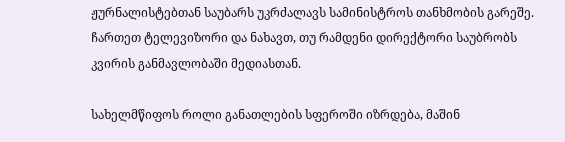ჟურნალისტებთან საუბარს უკრძალავს სამინისტროს თანხმობის გარეშე. ჩართეთ ტელევიზორი და ნახავთ, თუ რამდენი დირექტორი საუბრობს კვირის განმავლობაში მედიასთან.

სახელმწიფოს როლი განათლების სფეროში იზრდება, მაშინ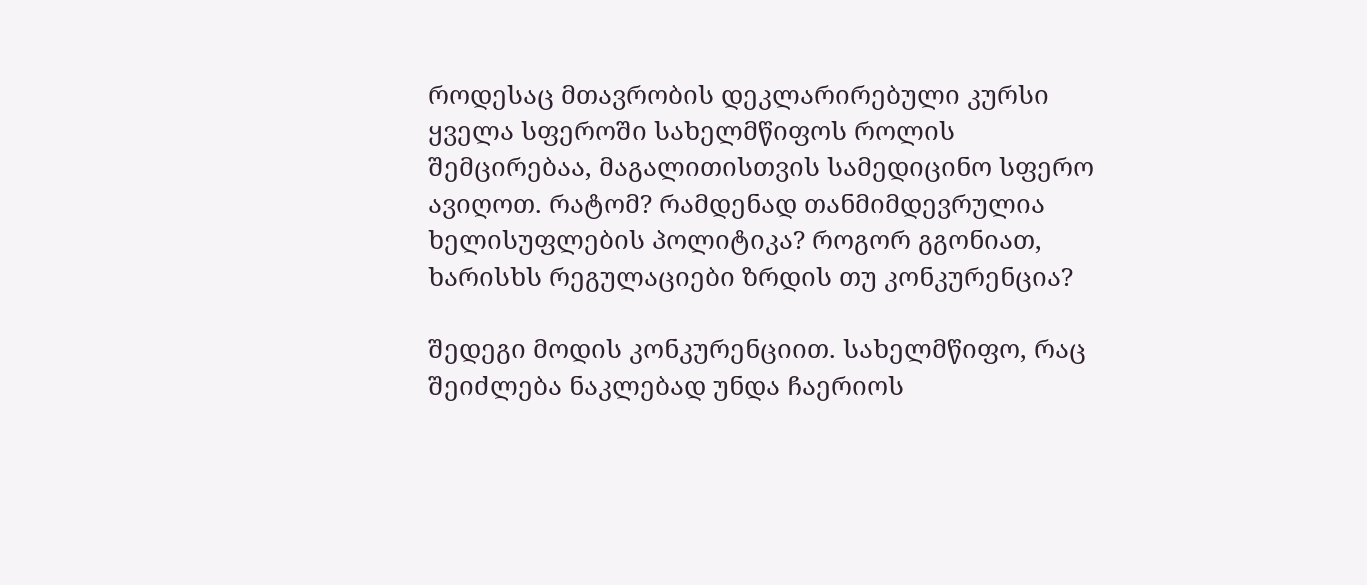როდესაც მთავრობის დეკლარირებული კურსი ყველა სფეროში სახელმწიფოს როლის შემცირებაა, მაგალითისთვის სამედიცინო სფერო ავიღოთ. რატომ? რამდენად თანმიმდევრულია ხელისუფლების პოლიტიკა? როგორ გგონიათ, ხარისხს რეგულაციები ზრდის თუ კონკურენცია?

შედეგი მოდის კონკურენციით. სახელმწიფო, რაც შეიძლება ნაკლებად უნდა ჩაერიოს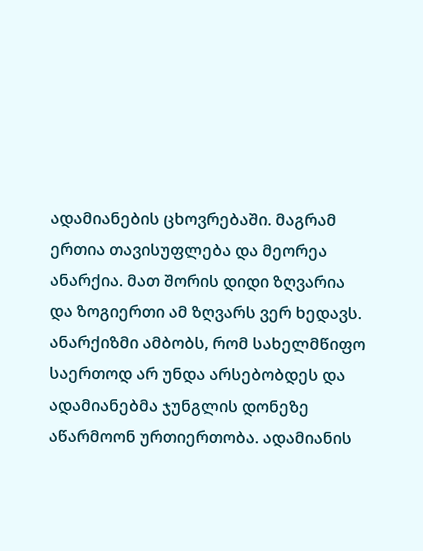ადამიანების ცხოვრებაში. მაგრამ ერთია თავისუფლება და მეორეა ანარქია. მათ შორის დიდი ზღვარია და ზოგიერთი ამ ზღვარს ვერ ხედავს. ანარქიზმი ამბობს, რომ სახელმწიფო საერთოდ არ უნდა არსებობდეს და ადამიანებმა ჯუნგლის დონეზე აწარმოონ ურთიერთობა. ადამიანის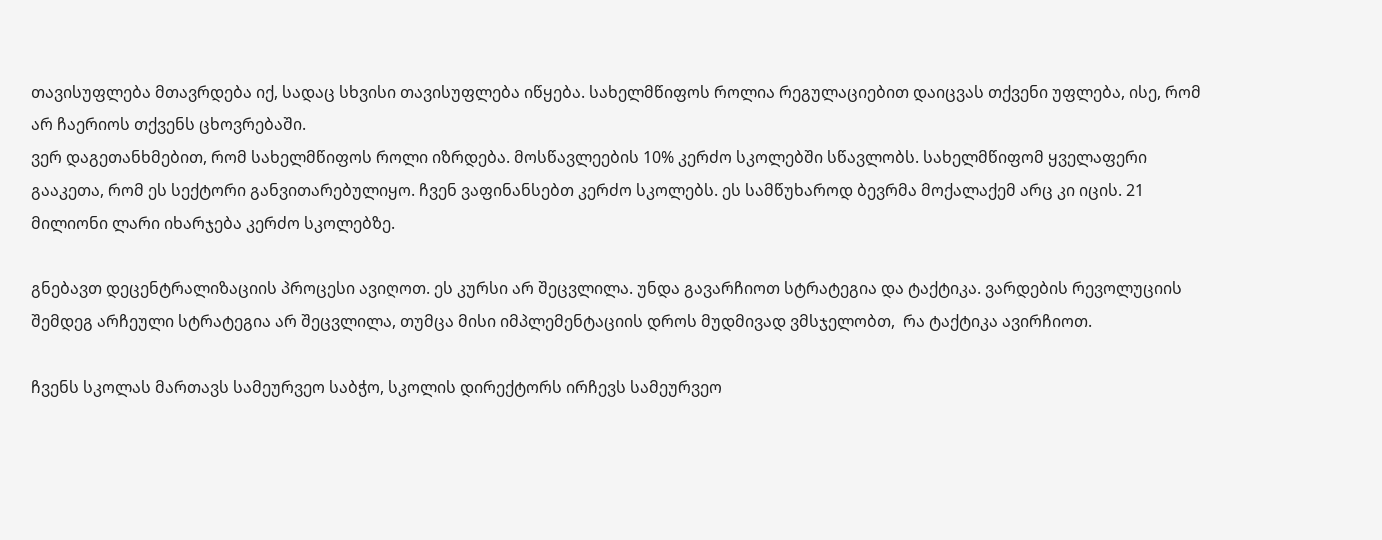თავისუფლება მთავრდება იქ, სადაც სხვისი თავისუფლება იწყება. სახელმწიფოს როლია რეგულაციებით დაიცვას თქვენი უფლება, ისე, რომ არ ჩაერიოს თქვენს ცხოვრებაში.
ვერ დაგეთანხმებით, რომ სახელმწიფოს როლი იზრდება. მოსწავლეების 10% კერძო სკოლებში სწავლობს. სახელმწიფომ ყველაფერი გააკეთა, რომ ეს სექტორი განვითარებულიყო. ჩვენ ვაფინანსებთ კერძო სკოლებს. ეს სამწუხაროდ ბევრმა მოქალაქემ არც კი იცის. 21 მილიონი ლარი იხარჯება კერძო სკოლებზე.

გნებავთ დეცენტრალიზაციის პროცესი ავიღოთ. ეს კურსი არ შეცვლილა. უნდა გავარჩიოთ სტრატეგია და ტაქტიკა. ვარდების რევოლუციის შემდეგ არჩეული სტრატეგია არ შეცვლილა, თუმცა მისი იმპლემენტაციის დროს მუდმივად ვმსჯელობთ,  რა ტაქტიკა ავირჩიოთ.

ჩვენს სკოლას მართავს სამეურვეო საბჭო, სკოლის დირექტორს ირჩევს სამეურვეო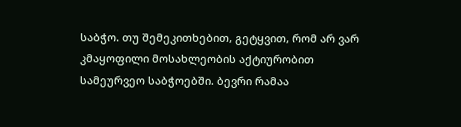საბჭო. თუ შემეკითხებით, გეტყვით, რომ არ ვარ კმაყოფილი მოსახლეობის აქტიურობით სამეურვეო საბჭოებში. ბევრი რამაა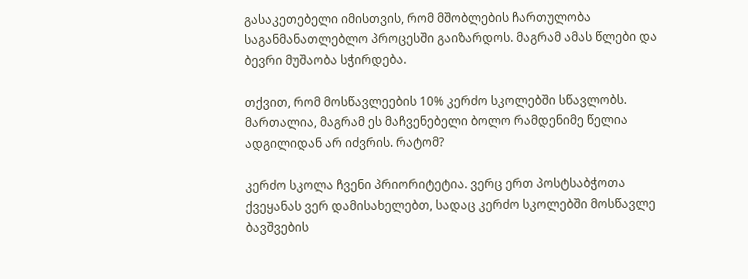გასაკეთებელი იმისთვის, რომ მშობლების ჩართულობა საგანმანათლებლო პროცესში გაიზარდოს. მაგრამ ამას წლები და ბევრი მუშაობა სჭირდება.

თქვით, რომ მოსწავლეების 10% კერძო სკოლებში სწავლობს. მართალია, მაგრამ ეს მაჩვენებელი ბოლო რამდენიმე წელია ადგილიდან არ იძვრის. რატომ?

კერძო სკოლა ჩვენი პრიორიტეტია. ვერც ერთ პოსტსაბჭოთა ქვეყანას ვერ დამისახელებთ, სადაც კერძო სკოლებში მოსწავლე ბავშვების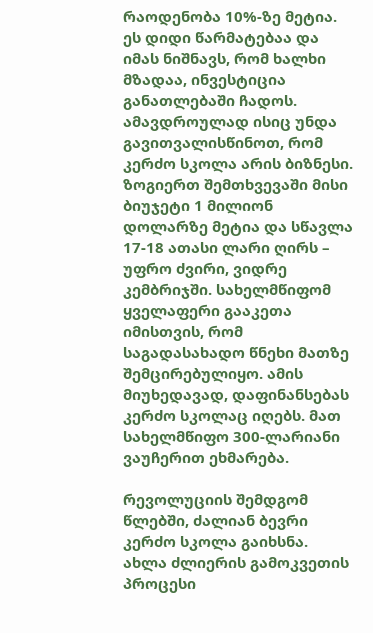რაოდენობა 10%-ზე მეტია. ეს დიდი წარმატებაა და იმას ნიშნავს, რომ ხალხი მზადაა, ინვესტიცია განათლებაში ჩადოს. ამავდროულად ისიც უნდა გავითვალისწინოთ, რომ კერძო სკოლა არის ბიზნესი. ზოგიერთ შემთხვევაში მისი ბიუჯეტი 1 მილიონ დოლარზე მეტია და სწავლა 17-18 ათასი ლარი ღირს – უფრო ძვირი, ვიდრე კემბრიჯში. სახელმწიფომ ყველაფერი გააკეთა იმისთვის, რომ საგადასახადო წნეხი მათზე შემცირებულიყო. ამის მიუხედავად, დაფინანსებას კერძო სკოლაც იღებს. მათ სახელმწიფო 300-ლარიანი ვაუჩერით ეხმარება.

რევოლუციის შემდგომ წლებში, ძალიან ბევრი კერძო სკოლა გაიხსნა. ახლა ძლიერის გამოკვეთის პროცესი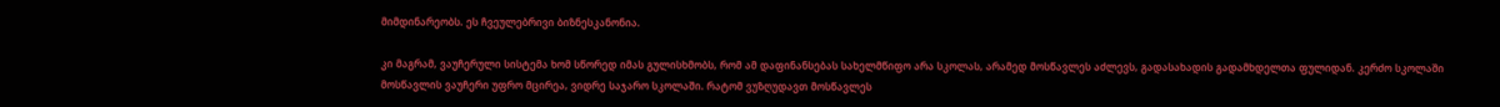მიმდინარეობს. ეს ჩვეულებრივი ბიზნესკანონია.

კი მაგრამ, ვაუჩერული სისტემა ხომ სწორედ იმას გულისხმობს, რომ ამ დაფინანსებას სახელმწიფო არა სკოლას, არამედ მოსწავლეს აძლევს, გადასახადის გადამხდელთა ფულიდან. კერძო სკოლაში მოსწავლის ვაუჩერი უფრო მცირეა, ვიდრე საჯარო სკოლაში. რატომ ვუზღუდავთ მოსწავლეს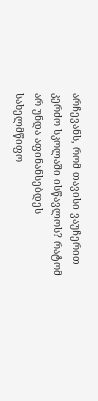არჩევანს, რომ თავისი ვაუჩერით კერძო სკოლაში ისწავლოს? რატომ არ უნდა აფინანსებდეს სახელმწიფო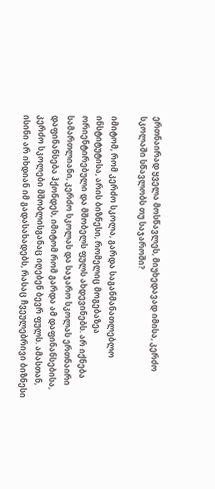ერთნაირად ყველა მოსწავლეს, მიუხედავად იმისა, კერძო სკოლაში სწავლობს თუ საჯაროში?

იმიტომ, რომ კერძო სკოლა, გარდა საგანმანათლებლო ინსტიტუტისა, არის ბიზნესი, რომელიც მოგებაზეა ორიენტირებული და მშობელს ფულს ახდევინებს. არ იქნება სამართლიანი, კერძო სკოლას და საჯარო სკოლას ერთნაირი დაფინანსება ჰქონდეს, იმიტომ რომ გარდა ამ დაფინანსებისა, კერძო სკოლები მშობლისგანაც იღებენ ბევრ ფულს. ამასთან, ისინი არ იხდიან იმ გადასახადებს, რასაც ჩვეულებრივი ბიზნესი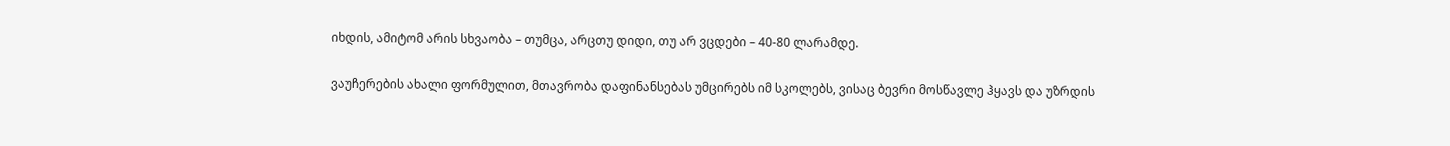იხდის, ამიტომ არის სხვაობა – თუმცა, არცთუ დიდი, თუ არ ვცდები – 40-80 ლარამდე.

ვაუჩერების ახალი ფორმულით, მთავრობა დაფინანსებას უმცირებს იმ სკოლებს, ვისაც ბევრი მოსწავლე ჰყავს და უზრდის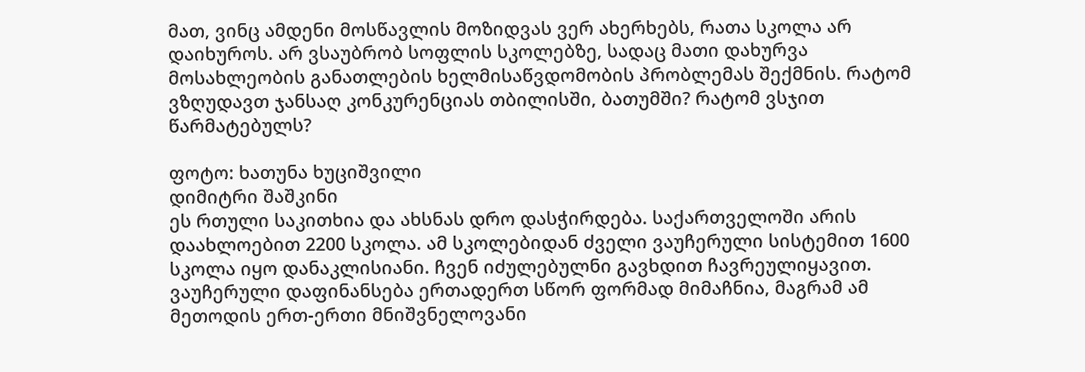მათ, ვინც ამდენი მოსწავლის მოზიდვას ვერ ახერხებს, რათა სკოლა არ დაიხუროს. არ ვსაუბრობ სოფლის სკოლებზე, სადაც მათი დახურვა მოსახლეობის განათლების ხელმისაწვდომობის პრობლემას შექმნის. რატომ ვზღუდავთ ჯანსაღ კონკურენციას თბილისში, ბათუმში? რატომ ვსჯით წარმატებულს?

ფოტო: ხათუნა ხუციშვილი
დიმიტრი შაშკინი
ეს რთული საკითხია და ახსნას დრო დასჭირდება. საქართველოში არის დაახლოებით 2200 სკოლა. ამ სკოლებიდან ძველი ვაუჩერული სისტემით 1600 სკოლა იყო დანაკლისიანი. ჩვენ იძულებულნი გავხდით ჩავრეულიყავით.
ვაუჩერული დაფინანსება ერთადერთ სწორ ფორმად მიმაჩნია, მაგრამ ამ მეთოდის ერთ-ერთი მნიშვნელოვანი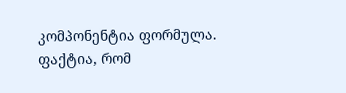კომპონენტია ფორმულა. ფაქტია, რომ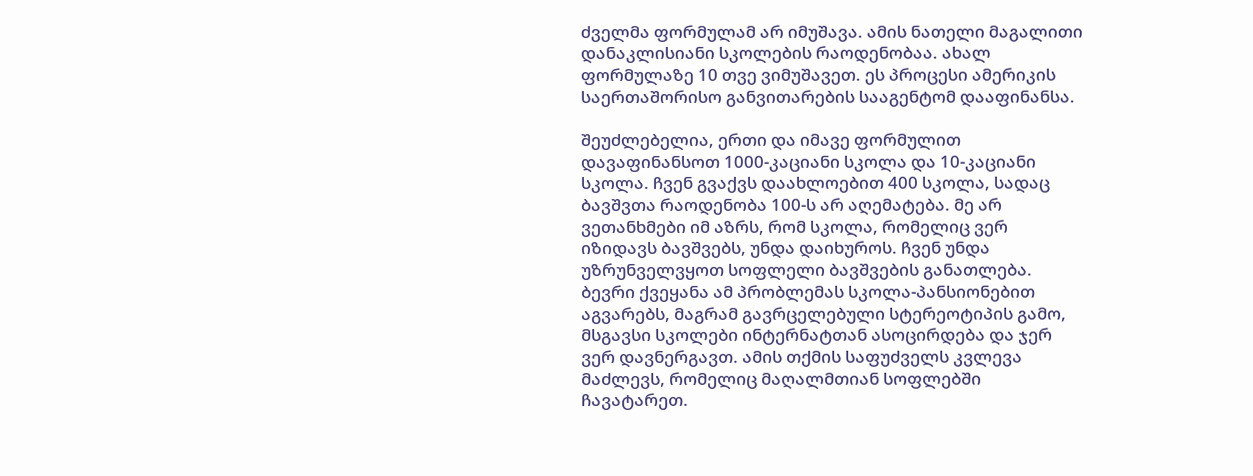ძველმა ფორმულამ არ იმუშავა. ამის ნათელი მაგალითი დანაკლისიანი სკოლების რაოდენობაა. ახალ ფორმულაზე 10 თვე ვიმუშავეთ. ეს პროცესი ამერიკის საერთაშორისო განვითარების სააგენტომ დააფინანსა.

შეუძლებელია, ერთი და იმავე ფორმულით დავაფინანსოთ 1000-კაციანი სკოლა და 10-კაციანი სკოლა. ჩვენ გვაქვს დაახლოებით 400 სკოლა, სადაც ბავშვთა რაოდენობა 100-ს არ აღემატება. მე არ ვეთანხმები იმ აზრს, რომ სკოლა, რომელიც ვერ იზიდავს ბავშვებს, უნდა დაიხუროს. ჩვენ უნდა უზრუნველვყოთ სოფლელი ბავშვების განათლება. ბევრი ქვეყანა ამ პრობლემას სკოლა-პანსიონებით აგვარებს, მაგრამ გავრცელებული სტერეოტიპის გამო, მსგავსი სკოლები ინტერნატთან ასოცირდება და ჯერ ვერ დავნერგავთ. ამის თქმის საფუძველს კვლევა მაძლევს, რომელიც მაღალმთიან სოფლებში ჩავატარეთ.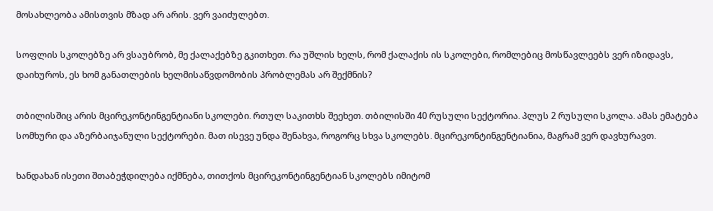მოსახლეობა ამისთვის მზად არ არის. ვერ ვაიძულებთ.

სოფლის სკოლებზე არ ვსაუბრობ, მე ქალაქებზე გკითხეთ. რა უშლის ხელს, რომ ქალაქის ის სკოლები, რომლებიც მოსწავლეებს ვერ იზიდავს, დაიხუროს, ეს ხომ განათლების ხელმისაწვდომობის პრობლემას არ შექმნის?

თბილისშიც არის მცირეკონტინგენტიანი სკოლები. რთულ საკითხს შეეხეთ. თბილისში 40 რუსული სექტორია. პლუს 2 რუსული სკოლა. ამას ემატება სომხური და აზერბაიჯანული სექტორები. მათ ისევე უნდა შენახვა, როგორც სხვა სკოლებს. მცირეკონტინგენტიანია, მაგრამ ვერ დავხურავთ.

ხანდახან ისეთი შთაბეჭდილება იქმნება, თითქოს მცირეკონტინგენტიან სკოლებს იმიტომ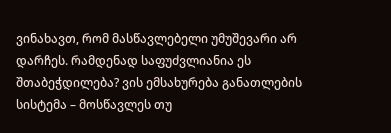ვინახავთ, რომ მასწავლებელი უმუშევარი არ დარჩეს. რამდენად საფუძვლიანია ეს შთაბეჭდილება? ვის ემსახურება განათლების სისტემა – მოსწავლეს თუ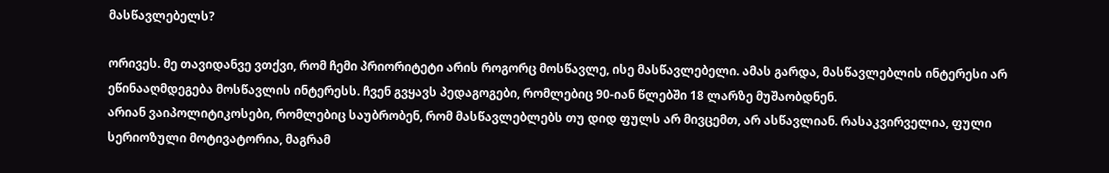მასწავლებელს?

ორივეს. მე თავიდანვე ვთქვი, რომ ჩემი პრიორიტეტი არის როგორც მოსწავლე, ისე მასწავლებელი. ამას გარდა, მასწავლებლის ინტერესი არ ეწინააღმდეგება მოსწავლის ინტერესს. ჩვენ გვყავს პედაგოგები, რომლებიც 90-იან წლებში 18 ლარზე მუშაობდნენ.
არიან ვაიპოლიტიკოსები, რომლებიც საუბრობენ, რომ მასწავლებლებს თუ დიდ ფულს არ მივცემთ, არ ასწავლიან. რასაკვირველია, ფული სერიოზული მოტივატორია, მაგრამ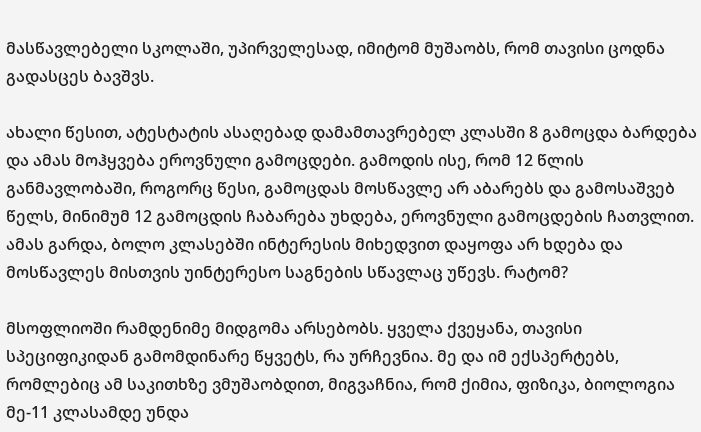მასწავლებელი სკოლაში, უპირველესად, იმიტომ მუშაობს, რომ თავისი ცოდნა გადასცეს ბავშვს.

ახალი წესით, ატესტატის ასაღებად დამამთავრებელ კლასში 8 გამოცდა ბარდება და ამას მოჰყვება ეროვნული გამოცდები. გამოდის ისე, რომ 12 წლის განმავლობაში, როგორც წესი, გამოცდას მოსწავლე არ აბარებს და გამოსაშვებ წელს, მინიმუმ 12 გამოცდის ჩაბარება უხდება, ეროვნული გამოცდების ჩათვლით. ამას გარდა, ბოლო კლასებში ინტერესის მიხედვით დაყოფა არ ხდება და მოსწავლეს მისთვის უინტერესო საგნების სწავლაც უწევს. რატომ?

მსოფლიოში რამდენიმე მიდგომა არსებობს. ყველა ქვეყანა, თავისი სპეციფიკიდან გამომდინარე წყვეტს, რა ურჩევნია. მე და იმ ექსპერტებს, რომლებიც ამ საკითხზე ვმუშაობდით, მიგვაჩნია, რომ ქიმია, ფიზიკა, ბიოლოგია მე-11 კლასამდე უნდა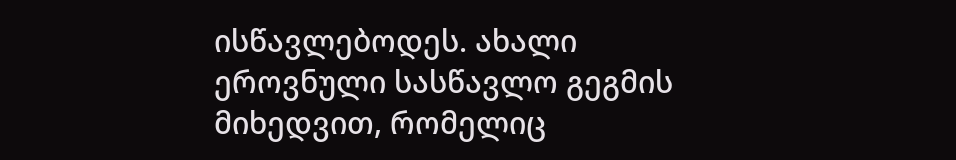ისწავლებოდეს. ახალი ეროვნული სასწავლო გეგმის მიხედვით, რომელიც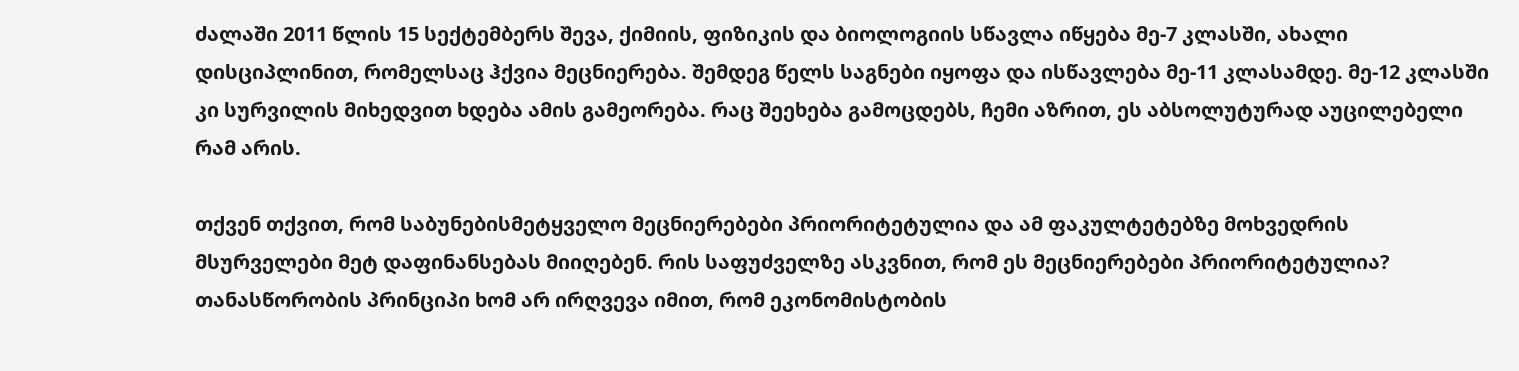ძალაში 2011 წლის 15 სექტემბერს შევა, ქიმიის, ფიზიკის და ბიოლოგიის სწავლა იწყება მე-7 კლასში, ახალი დისციპლინით, რომელსაც ჰქვია მეცნიერება. შემდეგ წელს საგნები იყოფა და ისწავლება მე-11 კლასამდე. მე-12 კლასში კი სურვილის მიხედვით ხდება ამის გამეორება. რაც შეეხება გამოცდებს, ჩემი აზრით, ეს აბსოლუტურად აუცილებელი რამ არის.

თქვენ თქვით, რომ საბუნებისმეტყველო მეცნიერებები პრიორიტეტულია და ამ ფაკულტეტებზე მოხვედრის მსურველები მეტ დაფინანსებას მიიღებენ. რის საფუძველზე ასკვნით, რომ ეს მეცნიერებები პრიორიტეტულია? თანასწორობის პრინციპი ხომ არ ირღვევა იმით, რომ ეკონომისტობის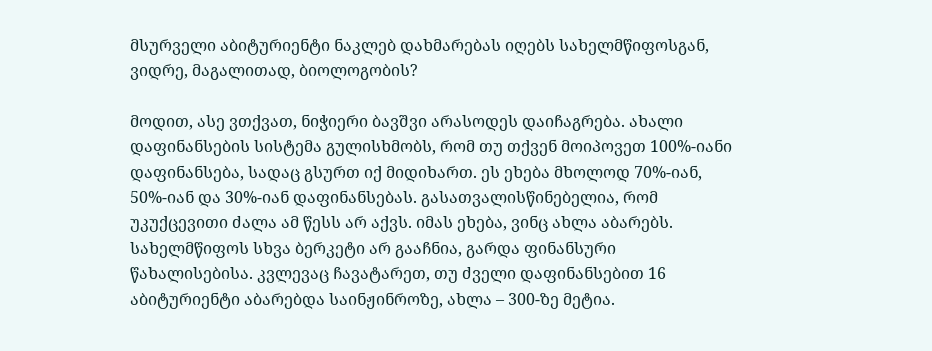მსურველი აბიტურიენტი ნაკლებ დახმარებას იღებს სახელმწიფოსგან, ვიდრე, მაგალითად, ბიოლოგობის?

მოდით, ასე ვთქვათ, ნიჭიერი ბავშვი არასოდეს დაიჩაგრება. ახალი დაფინანსების სისტემა გულისხმობს, რომ თუ თქვენ მოიპოვეთ 100%-იანი დაფინანსება, სადაც გსურთ იქ მიდიხართ. ეს ეხება მხოლოდ 70%-იან, 50%-იან და 30%-იან დაფინანსებას. გასათვალისწინებელია, რომ უკუქცევითი ძალა ამ წესს არ აქვს. იმას ეხება, ვინც ახლა აბარებს. სახელმწიფოს სხვა ბერკეტი არ გააჩნია, გარდა ფინანსური წახალისებისა. კვლევაც ჩავატარეთ, თუ ძველი დაფინანსებით 16 აბიტურიენტი აბარებდა საინჟინროზე, ახლა – 300-ზე მეტია.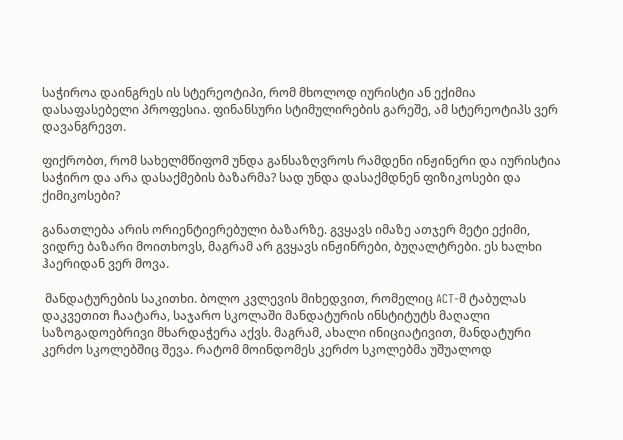საჭიროა დაინგრეს ის სტერეოტიპი, რომ მხოლოდ იურისტი ან ექიმია დასაფასებელი პროფესია. ფინანსური სტიმულირების გარეშე, ამ სტერეოტიპს ვერ დავანგრევთ.

ფიქრობთ, რომ სახელმწიფომ უნდა განსაზღვროს რამდენი ინჟინერი და იურისტია საჭირო და არა დასაქმების ბაზარმა? სად უნდა დასაქმდნენ ფიზიკოსები და ქიმიკოსები?

განათლება არის ორიენტიერებული ბაზარზე. გვყავს იმაზე ათჯერ მეტი ექიმი, ვიდრე ბაზარი მოითხოვს, მაგრამ არ გვყავს ინჟინრები, ბუღალტრები. ეს ხალხი ჰაერიდან ვერ მოვა.

 მანდატურების საკითხი. ბოლო კვლევის მიხედვით, რომელიც ACT-მ ტაბულას დაკვეთით ჩაატარა, საჯარო სკოლაში მანდატურის ინსტიტუტს მაღალი საზოგადოებრივი მხარდაჭერა აქვს. მაგრამ, ახალი ინიციატივით, მანდატური კერძო სკოლებშიც შევა. რატომ მოინდომეს კერძო სკოლებმა უშუალოდ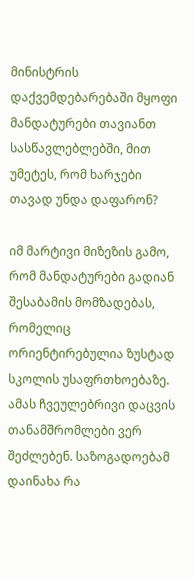მინისტრის დაქვემდებარებაში მყოფი მანდატურები თავიანთ სასწავლებლებში, მით უმეტეს, რომ ხარჯები თავად უნდა დაფარონ?

იმ მარტივი მიზეზის გამო, რომ მანდატურები გადიან შესაბამის მომზადებას, რომელიც ორიენტირებულია ზუსტად სკოლის უსაფრთხოებაზე. ამას ჩვეულებრივი დაცვის თანამშრომლები ვერ შეძლებენ. საზოგადოებამ დაინახა რა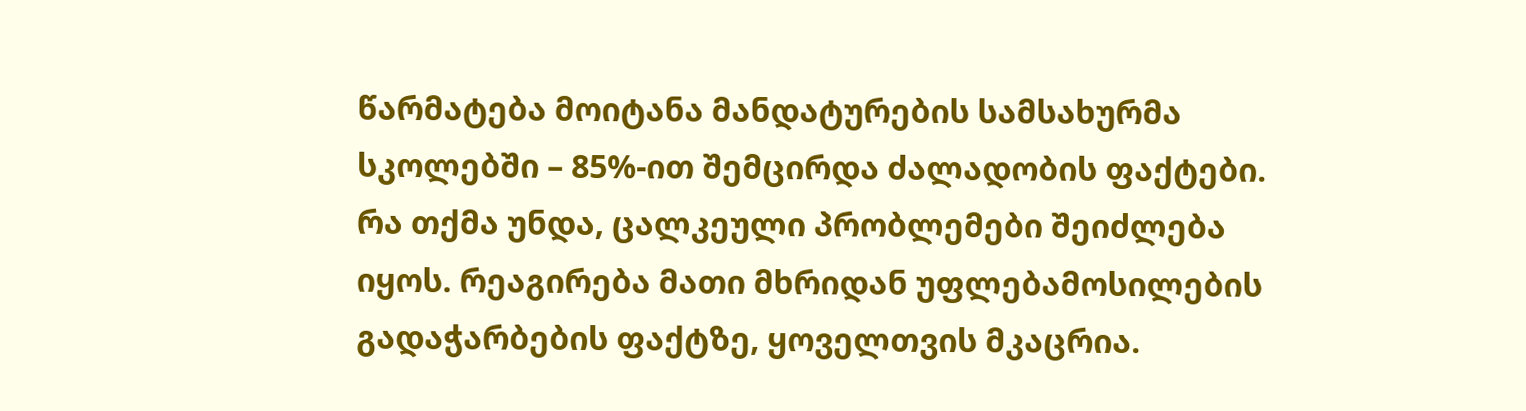წარმატება მოიტანა მანდატურების სამსახურმა სკოლებში – 85%-ით შემცირდა ძალადობის ფაქტები. რა თქმა უნდა, ცალკეული პრობლემები შეიძლება იყოს. რეაგირება მათი მხრიდან უფლებამოსილების გადაჭარბების ფაქტზე, ყოველთვის მკაცრია.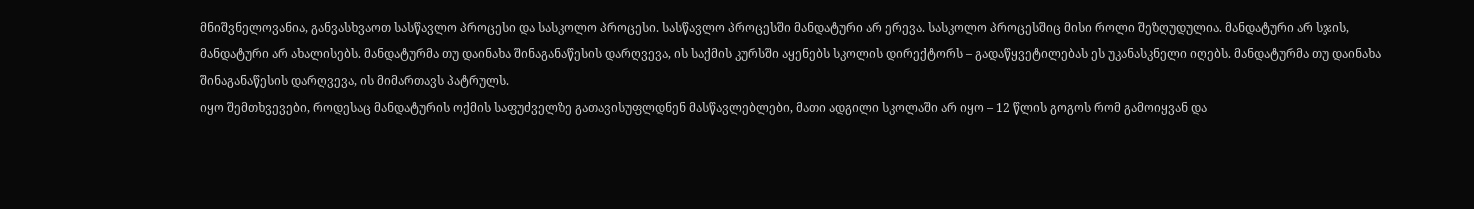მნიშვნელოვანია, განვასხვაოთ სასწავლო პროცესი და სასკოლო პროცესი. სასწავლო პროცესში მანდატური არ ერევა. სასკოლო პროცესშიც მისი როლი შეზღუდულია. მანდატური არ სჯის, მანდატური არ ახალისებს. მანდატურმა თუ დაინახა შინაგანაწესის დარღვევა, ის საქმის კურსში აყენებს სკოლის დირექტორს – გადაწყვეტილებას ეს უკანასკნელი იღებს. მანდატურმა თუ დაინახა შინაგანაწესის დარღვევა, ის მიმართავს პატრულს.
იყო შემთხვევები, როდესაც მანდატურის ოქმის საფუძველზე გათავისუფლდნენ მასწავლებლები, მათი ადგილი სკოლაში არ იყო – 12 წლის გოგოს რომ გამოიყვან და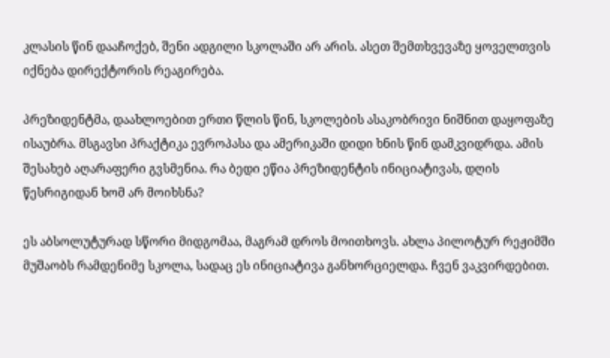კლასის წინ დააჩოქებ, შენი ადგილი სკოლაში არ არის. ასეთ შემთხვევაზე ყოველთვის იქნება დირექტორის რეაგირება.

პრეზიდენტმა, დაახლოებით ერთი წლის წინ, სკოლების ასაკობრივი ნიშნით დაყოფაზე ისაუბრა. მსგავსი პრაქტიკა ევროპასა და ამერიკაში დიდი ხნის წინ დამკვიდრდა. ამის შესახებ აღარაფერი გვსმენია. რა ბედი ეწია პრეზიდენტის ინიციატივას, დღის წესრიგიდან ხომ არ მოიხსნა?

ეს აბსოლუტურად სწორი მიდგომაა, მაგრამ დროს მოითხოვს. ახლა პილოტურ რეჟიმში მუშაობს რამდენიმე სკოლა, სადაც ეს ინიციატივა განხორციელდა. ჩვენ ვაკვირდებით.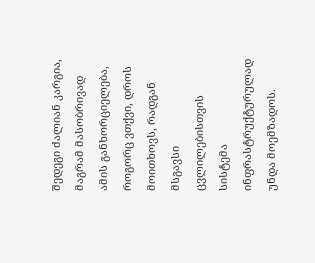შედეგი ძალიან კარგია, მაგრამ მასობრივად ამის განხორციელება, როგორც ვთქვი, დროს მოითხოვს, რადგან მსგავსი ცვლილებისთვის სისტემა ინფრასტრუქტურულად  უნდა მოემზადოს.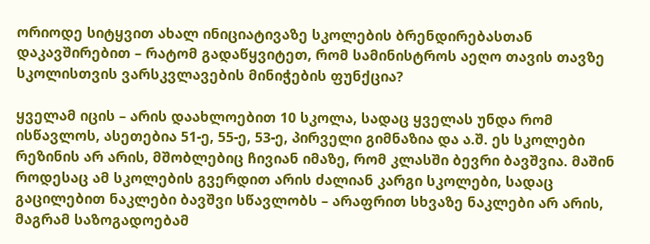ორიოდე სიტყვით ახალ ინიციატივაზე სკოლების ბრენდირებასთან დაკავშირებით – რატომ გადაწყვიტეთ, რომ სამინისტროს აეღო თავის თავზე სკოლისთვის ვარსკვლავების მინიჭების ფუნქცია?

ყველამ იცის – არის დაახლოებით 10 სკოლა, სადაც ყველას უნდა რომ ისწავლოს, ასეთებია 51-ე, 55-ე, 53-ე, პირველი გიმნაზია და ა.შ. ეს სკოლები რეზინის არ არის, მშობლებიც ჩივიან იმაზე, რომ კლასში ბევრი ბავშვია. მაშინ როდესაც ამ სკოლების გვერდით არის ძალიან კარგი სკოლები, სადაც გაცილებით ნაკლები ბავშვი სწავლობს – არაფრით სხვაზე ნაკლები არ არის, მაგრამ საზოგადოებამ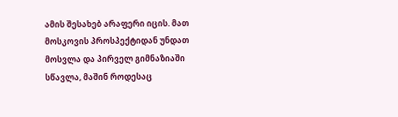ამის შესახებ არაფერი იცის. მათ მოსკოვის პროსპექტიდან უნდათ მოსვლა და პირველ გიმნაზიაში სწავლა, მაშინ როდესაც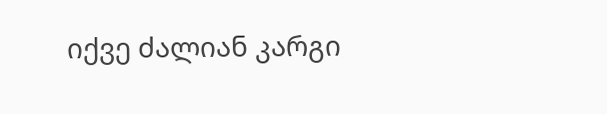იქვე ძალიან კარგი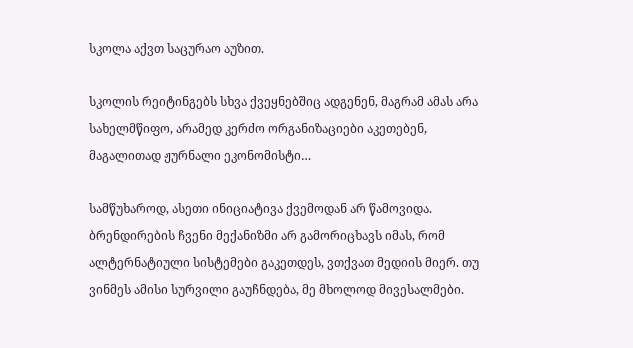სკოლა აქვთ საცურაო აუზით.

სკოლის რეიტინგებს სხვა ქვეყნებშიც ადგენენ, მაგრამ ამას არა სახელმწიფო, არამედ კერძო ორგანიზაციები აკეთებენ, მაგალითად ჟურნალი ეკონომისტი…

სამწუხაროდ, ასეთი ინიციატივა ქვემოდან არ წამოვიდა. ბრენდირების ჩვენი მექანიზმი არ გამორიცხავს იმას, რომ ალტერნატიული სისტემები გაკეთდეს, ვთქვათ მედიის მიერ. თუ ვინმეს ამისი სურვილი გაუჩნდება, მე მხოლოდ მივესალმები.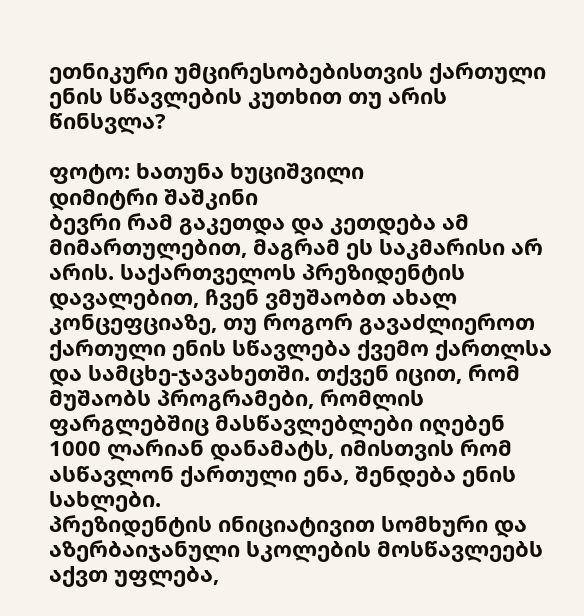ეთნიკური უმცირესობებისთვის ქართული ენის სწავლების კუთხით თუ არის წინსვლა?

ფოტო: ხათუნა ხუციშვილი
დიმიტრი შაშკინი
ბევრი რამ გაკეთდა და კეთდება ამ მიმართულებით, მაგრამ ეს საკმარისი არ არის. საქართველოს პრეზიდენტის დავალებით, ჩვენ ვმუშაობთ ახალ კონცეფციაზე, თუ როგორ გავაძლიეროთ ქართული ენის სწავლება ქვემო ქართლსა და სამცხე-ჯავახეთში. თქვენ იცით, რომ მუშაობს პროგრამები, რომლის ფარგლებშიც მასწავლებლები იღებენ 1000 ლარიან დანამატს, იმისთვის რომ ასწავლონ ქართული ენა, შენდება ენის სახლები.
პრეზიდენტის ინიციატივით სომხური და აზერბაიჯანული სკოლების მოსწავლეებს აქვთ უფლება,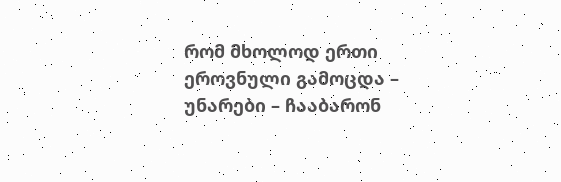რომ მხოლოდ ერთი ეროვნული გამოცდა – უნარები – ჩააბარონ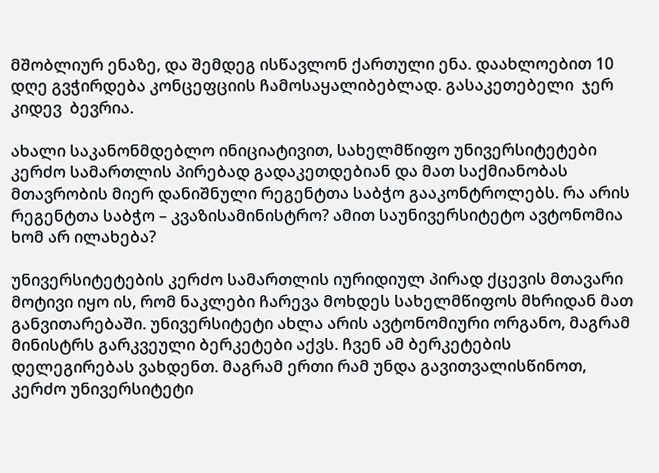მშობლიურ ენაზე, და შემდეგ ისწავლონ ქართული ენა. დაახლოებით 10 დღე გვჭირდება კონცეფციის ჩამოსაყალიბებლად. გასაკეთებელი  ჯერ  კიდევ  ბევრია.

ახალი საკანონმდებლო ინიციატივით, სახელმწიფო უნივერსიტეტები კერძო სამართლის პირებად გადაკეთდებიან და მათ საქმიანობას მთავრობის მიერ დანიშნული რეგენტთა საბჭო გააკონტროლებს. რა არის რეგენტთა საბჭო – კვაზისამინისტრო? ამით საუნივერსიტეტო ავტონომია ხომ არ ილახება?

უნივერსიტეტების კერძო სამართლის იურიდიულ პირად ქცევის მთავარი მოტივი იყო ის, რომ ნაკლები ჩარევა მოხდეს სახელმწიფოს მხრიდან მათ განვითარებაში. უნივერსიტეტი ახლა არის ავტონომიური ორგანო, მაგრამ მინისტრს გარკვეული ბერკეტები აქვს. ჩვენ ამ ბერკეტების დელეგირებას ვახდენთ. მაგრამ ერთი რამ უნდა გავითვალისწინოთ, კერძო უნივერსიტეტი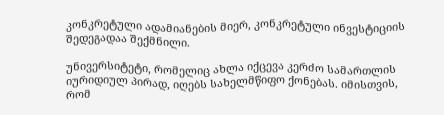კონკრეტული ადამიანების მიერ, კონკრეტული ინვესტიციის შედეგადაა შექმნილი.

უნივერსიტეტი, რომელიც ახლა იქცევა კერძო სამართლის იურიდიულ პირად, იღებს სახელმწიფო ქონებას. იმისთვის, რომ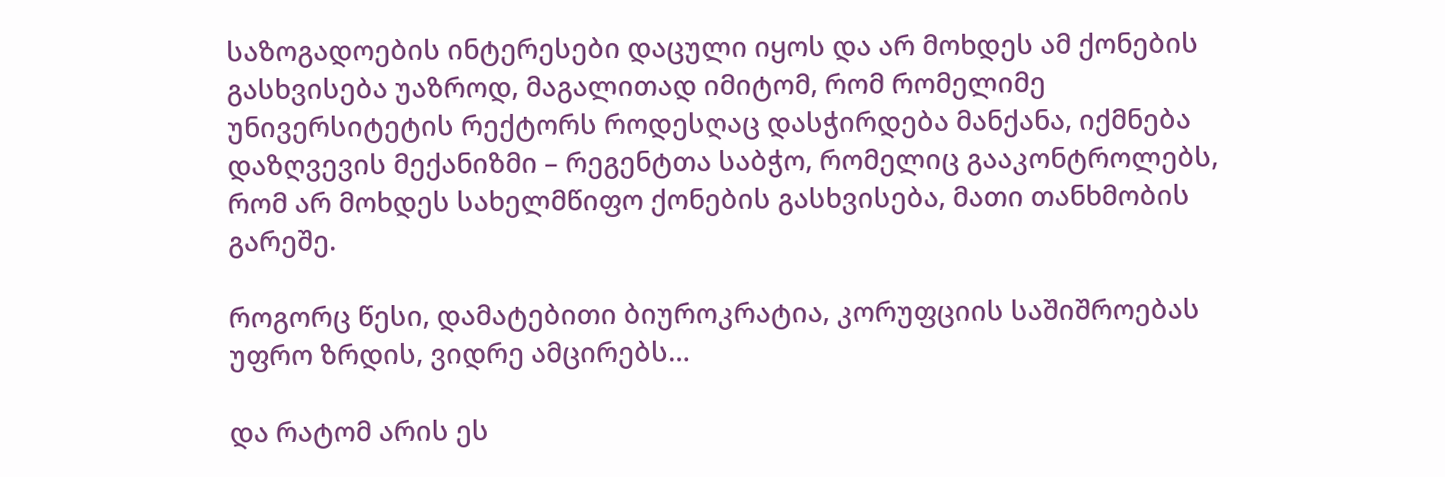საზოგადოების ინტერესები დაცული იყოს და არ მოხდეს ამ ქონების გასხვისება უაზროდ, მაგალითად იმიტომ, რომ რომელიმე უნივერსიტეტის რექტორს როდესღაც დასჭირდება მანქანა, იქმნება დაზღვევის მექანიზმი – რეგენტთა საბჭო, რომელიც გააკონტროლებს, რომ არ მოხდეს სახელმწიფო ქონების გასხვისება, მათი თანხმობის გარეშე.

როგორც წესი, დამატებითი ბიუროკრატია, კორუფციის საშიშროებას უფრო ზრდის, ვიდრე ამცირებს…

და რატომ არის ეს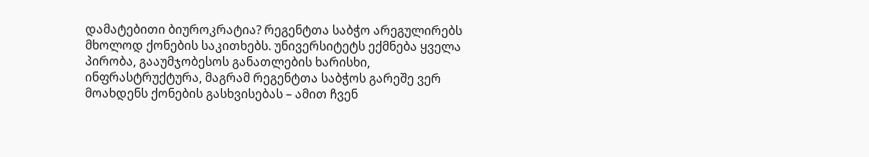დამატებითი ბიუროკრატია? რეგენტთა საბჭო არეგულირებს მხოლოდ ქონების საკითხებს. უნივერსიტეტს ექმნება ყველა პირობა, გააუმჯობესოს განათლების ხარისხი, ინფრასტრუქტურა, მაგრამ რეგენტთა საბჭოს გარეშე ვერ მოახდენს ქონების გასხვისებას – ამით ჩვენ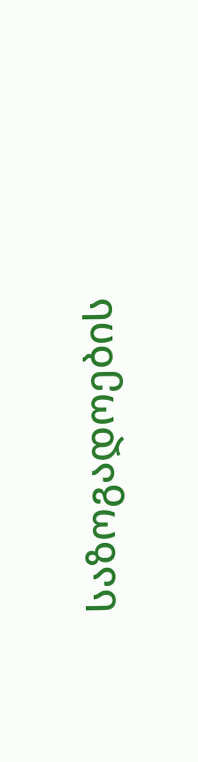საზოგადოების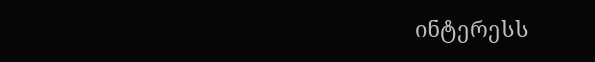ინტერესს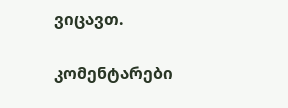ვიცავთ.

კომენტარები